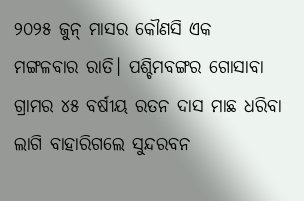୨୦୨୫ ଜୁନ୍‌ ମାସର କୌଣସି ଏକ ମଙ୍ଗଳବାର ରାତି। ପଶ୍ଚିମବଙ୍ଗର ଗୋସାବା ଗ୍ରାମର ୪୫ ବର୍ଷୀୟ ରତନ ଦାସ ମାଛ ଧରିବା ଲାଗି ବାହାରିଗଲେ ସୁନ୍ଦରବନ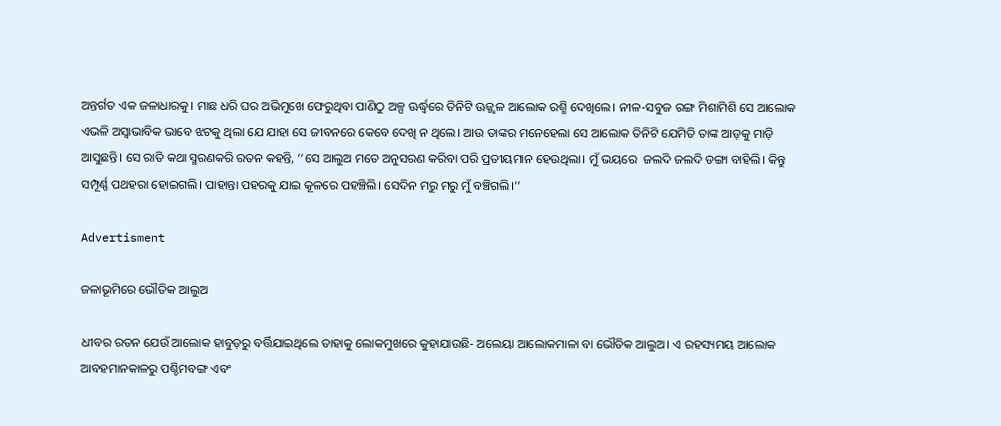ଅନ୍ତର୍ଗତ ଏକ ଜଳାଧାରକୁ। ମାଛ ଧରି ଘର ଅଭିମୁଖେ ଫେରୁଥିବା ପାଣିଠୁ ଅଳ୍ପ ଊର୍ଦ୍ଧ୍ବରେ ତିନିଟି ଊଜ୍ଜ୍ବଳ ଆଲୋକ ରଶ୍ମି ଦେଖିଲେ। ନୀଳ-ସବୁଜ ରଙ୍ଗ ମିଶାମିଶି ସେ ଆଲୋକ ଏଭଳି ଅସ୍ବାଭାବିକ ଭାବେ ଝଟକୁ ଥିଲା ଯେ ଯାହା ସେ ଜୀବନରେ କେବେ ଦେଖି ନ ଥିଲେ। ଆଉ ତାଙ୍କର ମନେହେଲା ସେ ଆଲୋକ ତିନିଟି ଯେମିତି ତାଙ୍କ ଆଡ଼କୁ ମାଡ଼ି ଆସୁଛନ୍ତି। ସେ ରାତି କଥା ସ୍ମରଣକରି ରତନ କହନ୍ତି, ‘‘ସେ ଆଲୁଅ ମତେ ଅନୁସରଣ କରିବା ପରି ପ୍ରତୀୟମାନ ହେଉଥିଲା। ମୁଁ ଭୟରେ  ଜଲଦି ଜଲଦି ଡଙ୍ଗା ବାହିଲି। କିନ୍ତୁ ସମ୍ପୂର୍ଣ୍ଣ ପଥହରା ହୋଇଗଲି। ପାହାନ୍ତା ପହରକୁ ଯାଇ କୂଳରେ ପହଞ୍ଚିଲି। ସେଦିନ ମରୁ ମରୁ ମୁଁ ବଞ୍ଚିଗଲି।’’

Advertisment

ଜଳାଭୂମିରେ ଭୌତିକ ଆଲୁଅ

ଧୀବର ରତନ ଯେଉଁ ଆଲୋକ ହାବୁଡ଼ରୁ ବର୍ତ୍ତିଯାଇଥିଲେ ତାହାକୁ ଲୋକମୁଖରେ କୁହାଯାଉଛି- ଅଲେୟା ଆଲୋକମାଳା ବା ଭୌତିକ ଆଲୁଅ। ଏ ରହସ୍ୟମୟ ଆଲୋକ ଆବହମାନକାଳରୁ ପଶ୍ଚିମବଙ୍ଗ ଏବଂ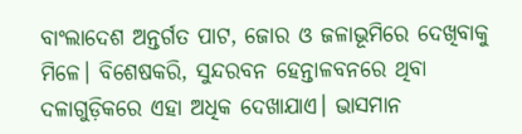ବାଂଲାଦେଶ ଅନ୍ତର୍ଗତ ପାଟ, ଜୋର ଓ ଜଳାଭୂମିରେ ଦେଖିବାକୁ ମିଳେ। ବିଶେଷକରି, ସୁନ୍ଦରବନ ହେନ୍ତାଳବନରେ ଥିବା ଦଳାଗୁଡ଼ିକରେ ଏହା ଅଧିକ ଦେଖାଯାଏ। ଭାସମାନ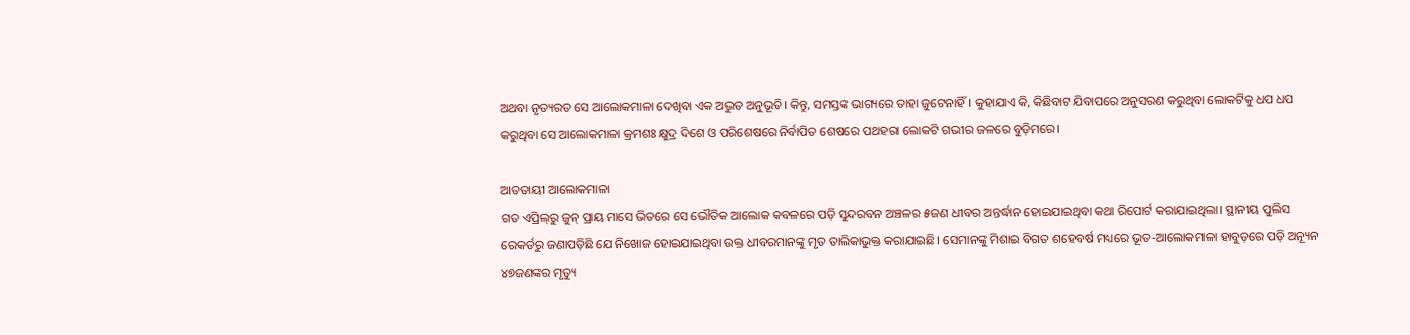ଅଥବା ନୃତ୍ୟରତ ସେ ଆଲୋକମାଳା ଦେଖିବା ଏକ ଅଦ୍ଭୁତ ଅନୁଭୂତି। କିନ୍ତୁ, ସମସ୍ତଙ୍କ ଭାଗ୍ୟରେ ତାହା ଜୁଟେନାହିଁ। କୁହାଯାଏ କି, କିଛିବାଟ ଯିବାପରେ ଅନୁସରଣ କରୁଥିବା ଲୋକଟିକୁ ଧପ ଧପ କରୁଥିବା ସେ ଆଲୋକମାଳା କ୍ରମଶଃ କ୍ଷୁଦ୍ର ଦିଶେ ଓ ପରିଶେଷରେ ନିର୍ବାପିତ ଶେଷରେ ପଥହରା ଲୋକଟି ଗଭୀର ଜଳରେ ବୁଡ଼ିମରେ।

ଆତତାୟୀ ଆଲୋକମାଳା
ଗତ ଏପ୍ରିଲ୍‌ରୁ ଜୁନ୍‌ ପ୍ରାୟ ମାସେ ଭିତରେ ସେ ଭୌତିକ ଆଲୋକ କବଳରେ ପଡ଼ି ସୁନ୍ଦରବନ ଅଞ୍ଚଳର ୫ଜଣ ଧୀବର ଅନ୍ତର୍ଦ୍ଧାନ ହୋଇଯାଇଥିବା କଥା ରିପୋର୍ଟ କରାଯାଇଥିଲା। ସ୍ଥାନୀୟ ପୁଲିସ ରେକର୍ଡରୁ ଜଣାପଡ଼ିଛି ଯେ ନିଖୋଜ ହୋଇଯାଇଥିବା ଉକ୍ତ ଧୀବରମାନଙ୍କୁ ମୃତ ତାଲିକାଭୁକ୍ତ କରାଯାଇଛି। ସେମାନଙ୍କୁ ମିଶାଇ ବିଗତ ଶହେବର୍ଷ ମଧ୍ୟରେ ଭୂତ-ଆଲୋକମାଳା ହାବୁଡ଼ରେ ପଡ଼ି ଅନ୍ୟୂନ ୪୭ଜଣଙ୍କର ମୃତ୍ୟୁ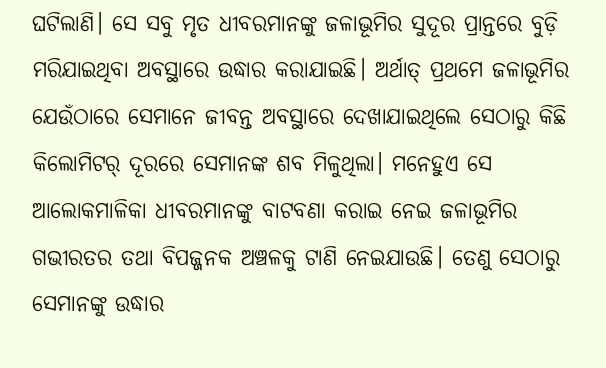ଘଟିଲାଣି। ସେ ସବୁ ମୃତ ଧୀବରମାନଙ୍କୁ ଜଳାଭୂମିର ସୁଦୂର ପ୍ରାନ୍ତରେ ବୁଡ଼ି ମରିଯାଇଥିବା ଅବସ୍ଥାରେ ଉଦ୍ଧାର କରାଯାଇଛି। ଅର୍ଥାତ୍‌ ପ୍ରଥମେ ଜଳାଭୂମିର ଯେଉଁଠାରେ ସେମାନେ ଜୀବନ୍ତ ଅବସ୍ଥାରେ ଦେଖାଯାଇଥିଲେ ସେଠାରୁ କିଛି କିଲୋମିଟର୍‌ ଦୂରରେ ସେମାନଙ୍କ ଶବ ମିଳୁଥିଲା। ମନେହୁଏ ସେ ଆଲୋକମାଳିକା ଧୀବରମାନଙ୍କୁ ବାଟବଣା କରାଇ ନେଇ ଜଳାଭୂମିର ଗଭୀରତର ତଥା ବିପଜ୍ଜନକ ଅଞ୍ଚଳକୁ ଟାଣି ନେଇଯାଉଛି। ତେଣୁ ସେଠାରୁ ସେମାନଙ୍କୁ ଉଦ୍ଧାର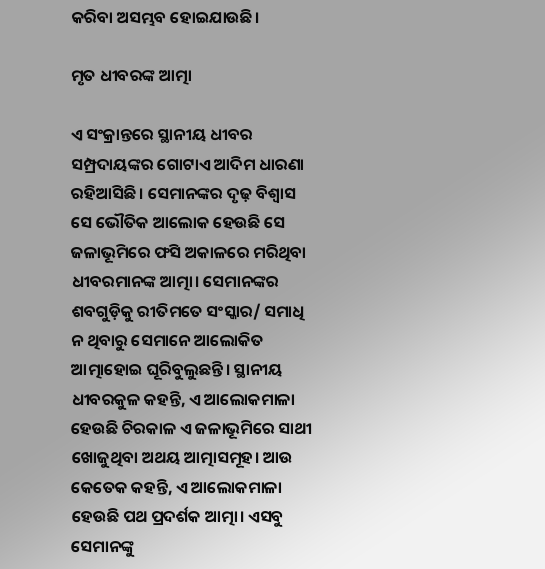କରିବା ଅସମ୍ଭବ ହୋଇଯାଉଛି।

ମୃତ ଧୀବରଙ୍କ ଆତ୍ମା

ଏ ସଂକ୍ରାନ୍ତରେ ସ୍ଥାନୀୟ ଧୀବର ସମ୍ପ୍ରଦାୟଙ୍କର ଗୋଟାଏ ଆଦିମ ଧାରଣା ରହିଆସିଛି। ସେମାନଙ୍କର ଦୃଢ଼ ବିଶ୍ବାସ ସେ ଭୌତିକ ଆଲୋକ ହେଉଛି ସେ ଜଳାଭୂମିରେ ଫସି ଅକାଳରେ ମରିଥିବା ଧୀବରମାନଙ୍କ ଆତ୍ମା। ସେମାନଙ୍କର ଶବଗୁଡ଼ିକୁ ରୀତିମତେ ସଂସ୍କାର/ ସମାଧି ନ ଥିବାରୁ ସେମାନେ ଆଲୋକିତ ଆତ୍ମାହୋଇ ଘୂରିବୁଲୁଛନ୍ତି। ସ୍ଥାନୀୟ ଧୀବରକୁଳ କହନ୍ତି, ଏ ଆଲୋକମାଳା ହେଉଛି ଚିରକାଳ ଏ ଜଳାଭୂମିରେ ସାଥୀ ଖୋଜୁଥିବା ଅଥୟ ଆତ୍ମାସମୂହ। ଆଉ କେତେକ କହନ୍ତି, ଏ ଆଲୋକମାଳା ହେଉଛି ପଥ ପ୍ରଦର୍ଶକ ଆତ୍ମା। ଏସବୁ ସେମାନଙ୍କୁ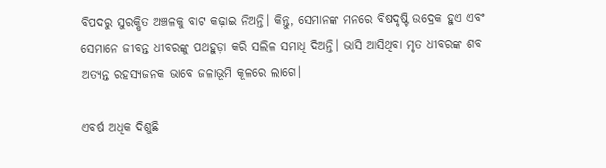ବିପଦରୁ ସୁରକ୍ଷିତ ଅଞ୍ଚଳକୁ ବାଟ କଢ଼ାଇ ନିଅନ୍ତି। କିନ୍ତୁ, ସେମାନଙ୍କ ମନରେ ବିଷଦୃଷ୍ଟି ଉଦ୍ରେକ ହୁଏ ଏବଂ ସେମାନେ ଜୀବନ୍ତ ଧୀବରଙ୍କୁ ପଥହୁଡ଼ା କରି ସଲିଳ ସମାଧି ଦିଅନ୍ତି। ଭାସି ଆସିଥିବା ମୃତ ଧୀବରଙ୍କ ଶବ ଅତ୍ୟନ୍ତ ରହସ୍ୟଜନକ ଭାବେ ଜଳାଭୂମି କୂଳରେ ଲାଗେ।

ଏବର୍ଷ ଅଧିକ ଦିଶୁଛି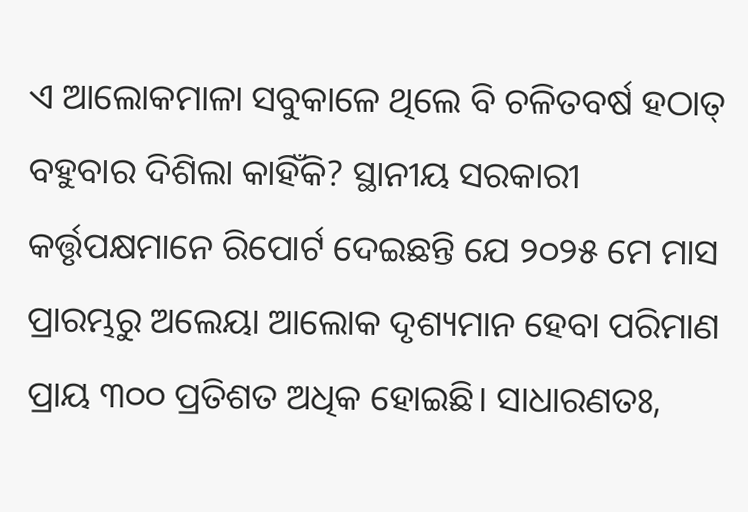ଏ ଆଲୋକମାଳା ସବୁକାଳେ ଥିଲେ ବି ଚଳିତବର୍ଷ ହଠାତ୍‌ ବହୁବାର ଦିଶିଲା କାହିଁକି? ସ୍ଥାନୀୟ ସରକାରୀ କର୍ତ୍ତୃପକ୍ଷମାନେ ରିପୋର୍ଟ ଦେଇଛନ୍ତି ଯେ ୨୦୨୫ ମେ ମାସ ପ୍ରାରମ୍ଭରୁ ଅଲେୟା ଆଲୋକ ଦୃଶ୍ୟମାନ ହେବା ପରିମାଣ ପ୍ରାୟ ୩୦୦ ପ୍ରତିଶତ ଅଧିକ ହୋଇଛି। ସାଧାରଣତଃ,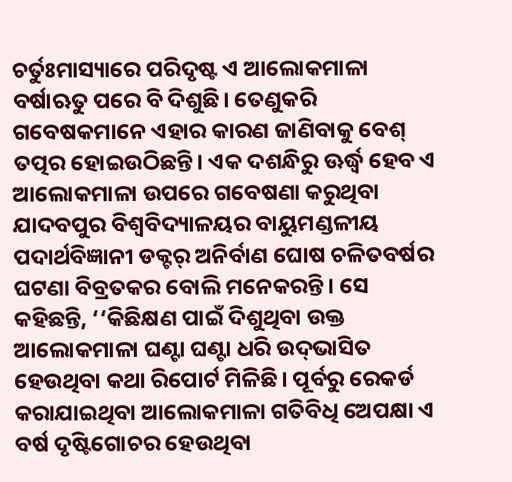ଚର୍ତୁଃମାସ୍ୟାରେ ପରିଦୃଷ୍ଟ ଏ ଆଲୋକମାଳା ବର୍ଷାଋତୁ ପରେ ବି ଦିଶୁଛି। ତେଣୁକରି ଗବେଷକମାନେ ଏହାର କାରଣ ଜାଣିବାକୁ ବେଶ୍‌ ତତ୍ପର ହୋଇଉଠିଛନ୍ତି। ଏକ ଦଶନ୍ଧିରୁ ଊର୍ଦ୍ଧ୍ବ ହେବ ଏ ଆଲୋକମା‌ଳା ଉପରେ ଗବେଷଣା କରୁଥିବା ଯାଦବପୁର ବିଶ୍ବବିଦ୍ୟାଳୟର ବାୟୁମଣ୍ଡଳୀୟ ପଦାର୍ଥବିଜ୍ଞାନୀ ଡକ୍ଟର୍‌ ଅନିର୍ବାଣ ଘୋଷ ଚଳିତବର୍ଷର ଘଟଣା ବିବ୍ରତକର ବୋଲି ମନେକରନ୍ତି। ସେ କହିଛନ୍ତି, ‘‘କିଛିକ୍ଷଣ ପାଇଁ ଦିଶୁଥିବା ଉକ୍ତ ଆଲୋକମାଳା ଘଣ୍ଟା ଘଣ୍ଟା ଧରି ଉଦ୍‌ଭାସିତ ହେଉଥିବା କଥା ରିପୋର୍ଟ ମିଳିଛି। ପୂର୍ବରୁ ରେକର୍ଡ କରାଯାଇଥିବା ଆଲୋକମା‌ଳା ଗତିବିଧି ଅ‌େପକ୍ଷା ଏ ବର୍ଷ ଦୃଷ୍ଟିଗୋଚର ହେଉଥିବା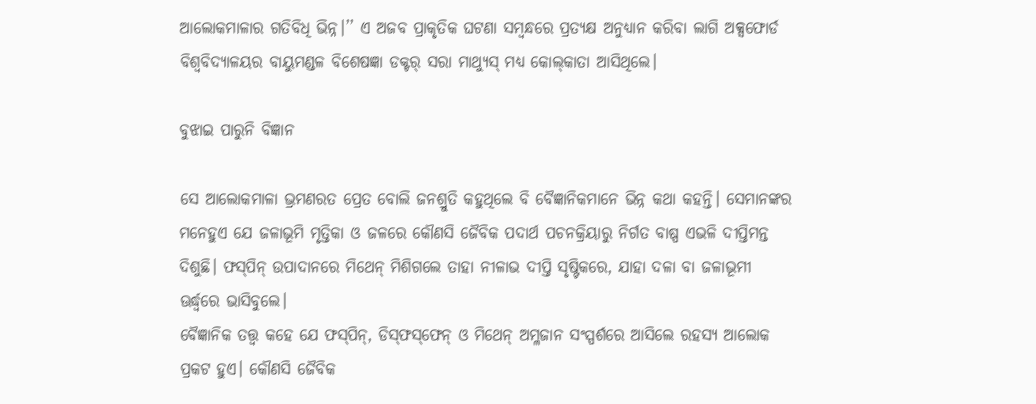ଆଲୋକମାଳାର ଗତିବିଧି ଭିନ୍ନ।’’ ଏ ଅଜବ ପ୍ରାକୃତିକ ଘଟଣା ସମ୍ବନ୍ଧରେ ପ୍ରତ୍ୟକ୍ଷ ଅନୁଧ୍ୟାନ କରିବା ଲାଗି ଅକ୍ସଫୋର୍ଡ ବିଶ୍ବବିଦ୍ୟାଳୟର ବାୟୁମଣ୍ଡଳ ବିଶେଷଜ୍ଞା ଡକ୍ଟର୍‌ ସରା ମାଥ୍ୟୁସ୍‌ ମଧ୍ୟ କୋଲ୍‌କାତା ଆସିଥିଲେ।

ବୁଝାଇ ପାରୁନି ବିଜ୍ଞାନ

ସେ ଆଲୋକମାଳା ଭ୍ରମଣରତ ପ୍ରେତ ବୋଲି ଜନଶ୍ରୁତି କହୁଥିଲେ ବି ବୈଜ୍ଞାନିକମାନେ ଭିନ୍ନ କଥା କହନ୍ତି। ସେମାନଙ୍କର ମନେହୁଏ ଯେ ଜଳାଭୂମି ମୃତ୍ତିକା ଓ ଜଳରେ କୌଣସି ଜୈବିକ ପଦାର୍ଥ ପଚନକ୍ରିୟାରୁ ନିର୍ଗତ ବାଷ୍ପ ଏଭଳି ଦୀପ୍ତିମନ୍ତ ଦିଶୁଛି। ଫସ୍‌ପିନ୍‌ ଉପାଦାନରେ ମିଥେନ୍‌ ମିଶିଗଲେ ତାହା ନୀଳାଭ ଦୀପ୍ତି ସୃଷ୍ଟିକରେ, ଯାହା ଦଳା ବା ଜଳାଭୂମୀ ଊର୍ଦ୍ଧ୍ବରେ ଭାସିବୁଲେ।
ବୈଜ୍ଞାନିକ ତତ୍ତ୍ବ କହେ ଯେ ଫସ୍‌ପିନ୍‌, ଡିସ୍‌ଫସ୍‌ଫେନ୍‌ ଓ ମିଥେନ୍‌ ଅମ୍ଳଜାନ ସଂସ୍ପର୍ଶରେ ଆସିଲେ ରହସ୍ୟ ଆଲୋକ ପ୍ରକଟ ହୁଏ। କୌଣସି ଜୈବିକ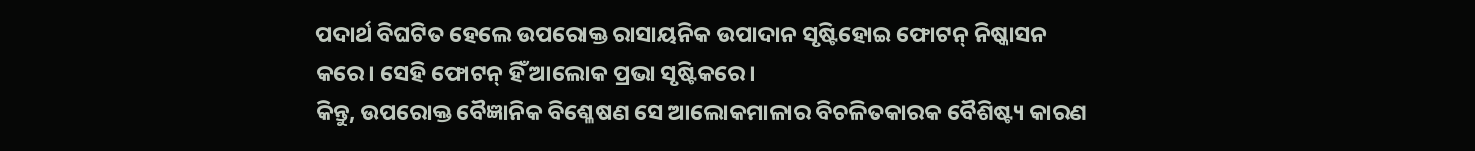ପଦାର୍ଥ ବିଘଟିତ ହେଲେ ଉପରୋକ୍ତ ରାସାୟନିକ ଉପାଦାନ ସୃଷ୍ଟିହୋଇ ଫୋଟନ୍‌ ନିଷ୍କାସନ କରେ। ସେହି ଫୋଟନ୍‌ ହିଁ ଆଲୋକ ପ୍ରଭା ସୃଷ୍ଟିକରେ।
କିନ୍ତୁ, ଉପରୋକ୍ତ ବୈଜ୍ଞାନିକ ବିଶ୍ଳେଷଣ ସେ ଆଲୋକମାଳାର ବିଚଳିତକାରକ ବୈଶିଷ୍ଟ୍ୟ କାରଣ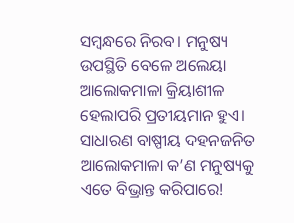ସମ୍ବନ୍ଧରେ ନିରବ। ମନୁଷ୍ୟ ଉପସ୍ଥିତି ବେଳେ ଅଲେୟା ଆଲୋକମାଳା କ୍ରିୟାଶୀଳ ହେଲାପରି ପ୍ରତୀୟମାନ ହୁଏ। ସାଧାରଣ ବାଷ୍ପୀୟ ଦହନଜନିତ ଆଲୋକମା‌ଳା କ’ଣ ମନୁଷ୍ୟକୁ ଏତେ ବିଭ୍ରାନ୍ତ କରିପାରେ!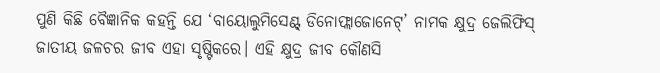ପୁଣି କିଛି ବୈଜ୍ଞାନିକ କହନ୍ତି ଯେ ‘ବାୟୋଲୁମିସେଣ୍ଟ୍‌ ଡିନୋଫ୍ଲାଜୋନେଟ୍‌’ ନାମକ କ୍ଷୁଦ୍ର ଜେଲିଫିସ୍‌ ଜାତୀୟ ଜଳଚର ଜୀବ ଏହା ସୃଷ୍ଟିକରେ। ଏହି କ୍ଷୁଦ୍ର ଜୀବ କୌଣସି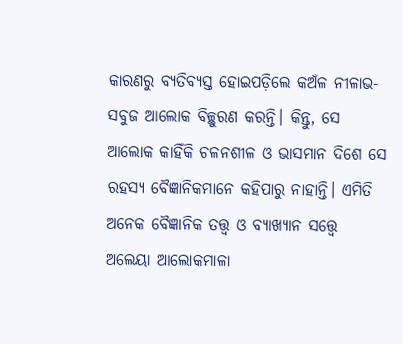କାରଣରୁ ବ୍ୟତିବ୍ୟସ୍ତ ହୋଇପଡ଼ିଲେ କଅଁଳ ନୀଳାଭ-ସବୁଜ ଆଲୋକ ବିଚ୍ଛୁରଣ କରନ୍ତି। କିନ୍ତୁ, ସେ ଆଲୋକ କାହିଁକି ଚଳନଶୀଳ ଓ ଭାସମାନ ଦିଶେ ସେ ରହସ୍ୟ ବୈଜ୍ଞାନିକମାନେ କହିପାରୁ ନାହାନ୍ତି। ଏମିତି ଅନେକ ବୈଜ୍ଞାନିକ ତତ୍ତ୍ବ ଓ ବ୍ୟାଖ୍ୟାନ ସତ୍ତ୍ବେ ଅଲେୟା ଆଲୋକମାଳା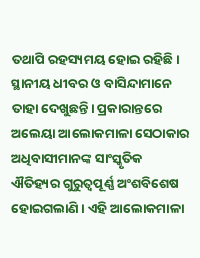ତଥାପି ରହସ୍ୟମୟ ହୋଇ ରହିଛି। ସ୍ଥାନୀୟ ଧୀବର ଓ ବାସିନ୍ଦାମାନେ ତାହା ଦେଖୁଛନ୍ତି। ପ୍ରକାରାନ୍ତରେ ଅଲେୟା ଆଲୋକମାଳା ସେଠାକାର ଅଧିବାସୀମାନଙ୍କ ସାଂସ୍କୃତିକ ଐତିହ୍ୟର ଗୁରୁତ୍ବପୂର୍ଣ୍ଣ ଅଂଶବିଶେଷ ହୋଇଗଲାଣି। ଏହି ଆଲୋକମାଳା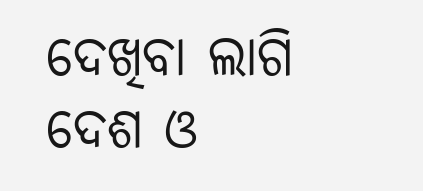ଦେଖିବା ଲାଗି ଦେଶ ଓ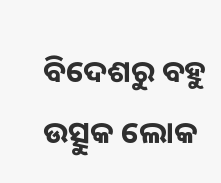ବିଦେଶରୁ ବହୁ ଉତ୍ସୁକ ଲୋକ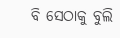ବି ସେଠାକୁ ବୁଲି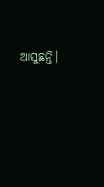ଆସୁଛନ୍ତି।